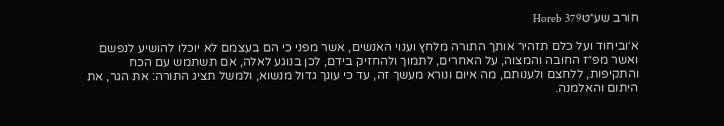חורב שע״טHoreb 379

א׳וביחוד ועל כלם תזהיר אותך התורה מלחץ וענוי האנשים, אשר מפני כי הם בעצמם לא יוכלו להושיע לנפשם ואשר מפ״ז החובה והמצוה, על האחרים, לתמוך ולהחזיק בידם, לכן בנוגע לאלה, אם תשתמש עם הכח והתקיפות, ללחצם ולענותם, מה איום ונורא מעשך זה, עד כי עונך גדול מנשוא, ולמשל תציג התורה: את הגר, את היתום והאלמנה.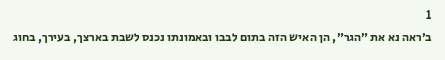1
ב׳ראה נא את ״הגר״, הן האיש הזה בתום לבבו ובאמונתו נכנס לשבת בארצך, בעירך, בחוג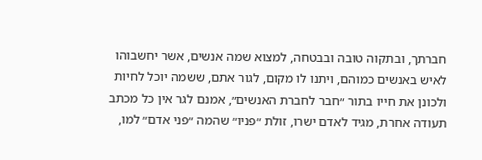חברתך, ובתקוה טובה ובבטחה, למצוא שמה אנשים, אשר יחשבוהו לאיש באנשים כמוהם, ויתנו לו מקום, לגור אתם, ששמה יוכל לחיות ולכונן את חייו בתור ״חבר לחברת האנשים״, אמנם לגר אין כל מכתב תעודה אחרת, מגיד לאדם ישרו, זולת ״פניו״ שהמה ״פני אדם״ למו,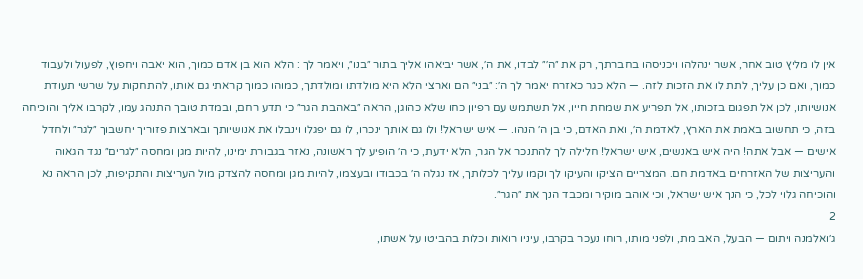אין לו מליץ טוב אחר, אשר ינהלהו ויכניסהו בחברתך, רק את ״ה׳״ לבדו, את ה׳, אשר יביאהו אליך בתור ״בנו״, ויאמר לך : הלא הוא בן אדם כמוך, הוא יאבה ויחפוץ, לפעול ולעבוד כמוך, ואם כן עליך, לתת לו את הזכות לזה. — הלא כגר כאזרח יאמר לך ה׳: ״בני״ הם וארצי הלא היא מולדתו ומולדתך, כמוהו כמוך קראתי גם אותו, להתחקות על שרשי תעודת אנושיותו, לכן אל תפגום בזכותו, אל תפריע את שמחת חייו, אל תשתמש עם רפיון כחו שלא כהוגן, הראה ״באהבת הגר״ כי תדע רחם, ובמדת טובך התנהג עמו, לקרבו אליך והוכיחה בזה, כי תחשוב באמת את הארץ, לאדמת ה׳, ואת האדם, כי בן ה׳ הנהו. — איש ישראל! ולו גם אותך ינכרו, לו גם יפגלו וינבלו את אנושיותך ובארצות פזוריך יחשבוך ״לגר״ ולחדל אישים — אבל אתה! היה איש באנשים, איש ישראל! חלילה לך להתנכר אל הגר, הלא ידעת, כי ה׳ הופיע לך ראשונה, נאזר בגבורת ימינו, להיות מגן ומחסה ״לגרים״ נגד הגאוה והעריצות של האזרחים באדמת חם. המצריים הציקו והעיקו לך וקמו עליך לכלותך, אז נגלה ה׳ בכבודו ובעצמו, להיות מגן ומחסה להצדק מול העריצות והתקיפות, לכן הראה נא והוכיחה גלוי לכל, כי הנך איש ישראל, וכי אוהב מוקיר ומכבד הנך את ״הגר״.
2
ג׳ואלמנה ויתום — הבעל, האב מת, ולפני מותו, רוחו נעכר בקרבו, עיניו רואות וכלות בהביטו על אשתו,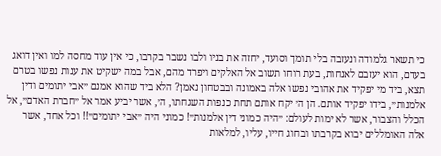כי תשאר גלמודה ונעזבה בלי תומך וסועד, יחזה את בניו ולבו נשבר בקרבו, כי אין עוד מחסה למו ואין דואג בעדם, הוא יעזבם לאנחות, בעת רוחו תשוב אל האלקים ויפרד מהם, אבל במה ישקיט את ענות נפשו בטרם תצא, ביד מי יפקיד את אהובי נפשו אלה באמונה ובבטחון נאמן? הלא ביד שהוא אמנם ״אבי יתומים ודין אלמנות״, בידו יפקיד אותם. הן ה׳ יקח אותם תחת כנפות השגחתו, ה׳, אשר יביע אמר אל ״חברת האדם״, אל הכלל והצבור, אשר לא ימות לעולם: ״היה כמוני דין אלמנות״! כמוני היה ״אבי יתומים״!! וכל אחד, אשר אלה האומללים יבוא בקרבתו ובחוג חייו, עליו, למלאות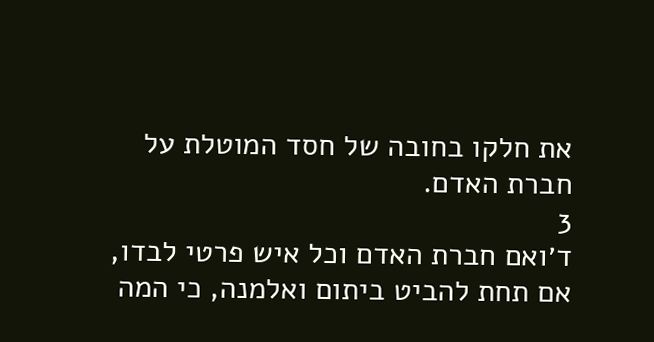את חלקו בחובה של חסד המוטלת על חברת האדם.
3
ד׳ואם חברת האדם וכל איש פרטי לבדו, אם תחת להביט ביתום ואלמנה, כי המה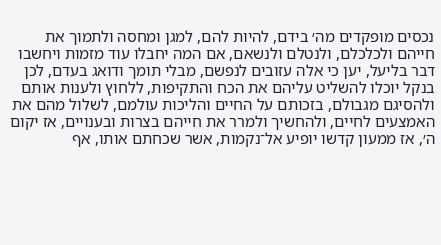נכסים מופקדים מה׳ בידם, להיות להם, למגן ומחסה ולתמוך את חייהם ולכלכלם, ולנטלם ולנשאם, אם המה יחבלו עוד מזמות ויחשבו דבר בליעל, יען כי אלה עזובים לנפשם, מבלי תומך ודואג בעדם, לכן בנקל יוכלו להשליט עליהם את הכח והתקיפות, ללחוץ ולענות אותם ולהסיגם מגבולם, בזכותם על החיים והליכות עולמם, לשלול מהם את האמצעים לחיים, ולהחשיך ולמרר את חייהם בצרות ובענויים, אז יקום ה׳, אז ממעון קדשו יופיע אל־נקמות, אשר שכחתם אותו, אף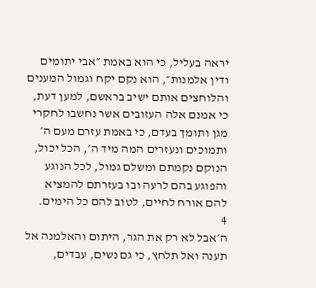יראה בעליל, כי הוא באמת ״אבי יתומים ודין אלמנות״, הוא נקם יקח וגמול המענים והלוחצים אותם ישיב בראשם, למען דעת, כי אמנם אלה העזובים אשר נחשבו לחקרי מגן ותומך בעדם, כי באמת עזרם מעם ה׳ ותמוכים ונעזרים המה מיד ה׳, הכל יכול, הנוקם נקמתם ומשלם גמול, לכל הנוגע והפוגע בהם לרעה ובו בעזרתם להמציא להם אורח לחיים, לטוב להם כל הימים.
4
ה׳אבל לא רק את הגר, היתום והאלמנה אל תענה ואל תלחץ, כי גם נשים, עבדים,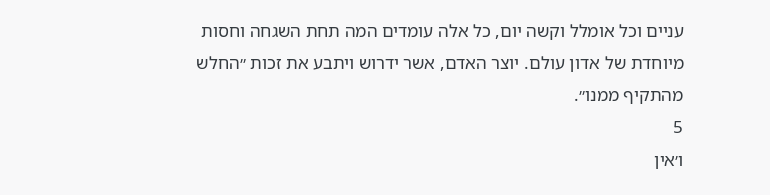עניים וכל אומלל וקשה יום, כל אלה עומדים המה תחת השגחה וחסות מיוחדת של אדון עולם. יוצר האדם, אשר ידרוש ויתבע את זכות ״החלש מהתקיף ממנו״.
5
ו׳אין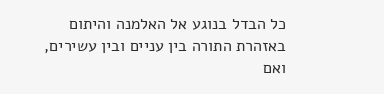כל הבדל בנוגע אל האלמנה והיתום באזהרת התורה בין עניים ובין עשירים, ואם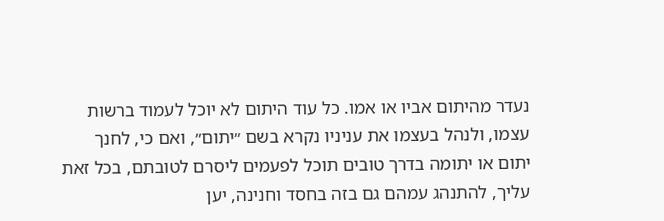נעדר מהיתום אביו או אמו. כל עוד היתום לא יוכל לעמוד ברשות עצמו, ולנהל בעצמו את עניניו נקרא בשם ״יתום״, ואם כי, לחנך יתום או יתומה בדרך טובים תוכל לפעמים ליסרם לטובתם, בכל זאת עליך, להתנהג עמהם גם בזה בחסד וחנינה, יען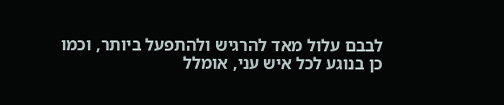לבבם עלול מאד להרגיש ולהתפעל ביותר, וכמו כן בנוגע לכל איש עני, אומלל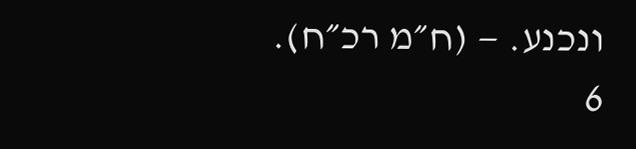ונכנע. — (ח״מ רכ״ח).
6